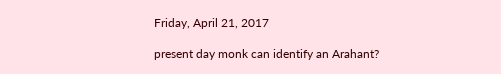Friday, April 21, 2017

present day monk can identify an Arahant?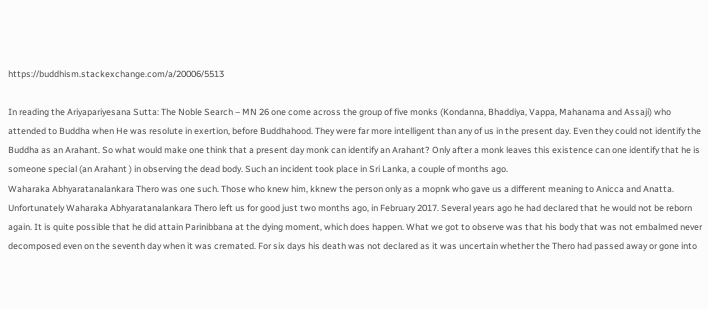https://buddhism.stackexchange.com/a/20006/5513

In reading the Ariyapariyesana Sutta: The Noble Search – MN 26 one come across the group of five monks (Kondanna, Bhaddiya, Vappa, Mahanama and Assaji) who attended to Buddha when He was resolute in exertion, before Buddhahood. They were far more intelligent than any of us in the present day. Even they could not identify the Buddha as an Arahant. So what would make one think that a present day monk can identify an Arahant? Only after a monk leaves this existence can one identify that he is someone special (an Arahant ) in observing the dead body. Such an incident took place in Sri Lanka, a couple of months ago.
Waharaka Abhyaratanalankara Thero was one such. Those who knew him, kknew the person only as a mopnk who gave us a different meaning to Anicca and Anatta. Unfortunately Waharaka Abhyaratanalankara Thero left us for good just two months ago, in February 2017. Several years ago he had declared that he would not be reborn again. It is quite possible that he did attain Parinibbana at the dying moment, which does happen. What we got to observe was that his body that was not embalmed never decomposed even on the seventh day when it was cremated. For six days his death was not declared as it was uncertain whether the Thero had passed away or gone into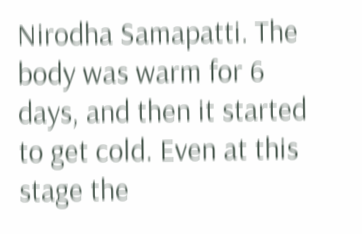Nirodha Samapatti. The body was warm for 6 days, and then it started to get cold. Even at this stage the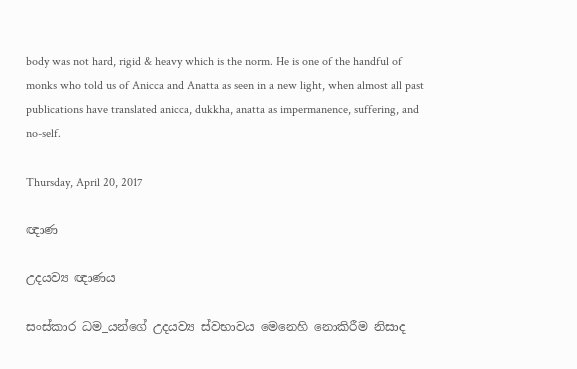body was not hard, rigid & heavy which is the norm. He is one of the handful of monks who told us of Anicca and Anatta as seen in a new light, when almost all past publications have translated anicca, dukkha, anatta as impermanence, suffering, and no-self.

Thursday, April 20, 2017

ඥාණ

උදයව්‍ය ඥාණය

සංස්‌කාර ධම_යන්ගේ උදයව්‍ය ස්‌වභාවය මෙනෙහි නොකිරීම නිසාද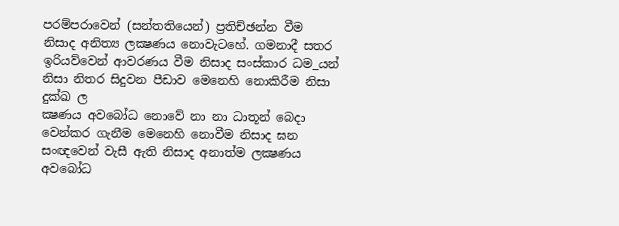පරම්පරාවෙන් (සන්තතියෙන්) ප්‍රතිච්ඡන්න වීම නිසාද අනිත්‍ය ලක්‍ෂණය නොවැටහේ. ගමනාදී සතර ඉරියව්වෙන් ආවරණය වීම නිසාද සංස්‌කාර ධම_යන් නිසා නිතර සිදුවන පීඩාව මෙනෙහි නොකිරීම නිසා දුක්‌ඛ ල
ක්‍ෂණය අවබෝධ නොවේ නා නා ධාතූන් බෙදා වෙන්කර ගැනීම මෙනෙහි නොවීම නිසාද ඝන සංඥවෙන් වැසී ඇති නිසාද අනාත්ම ලක්‍ෂණය අවබෝධ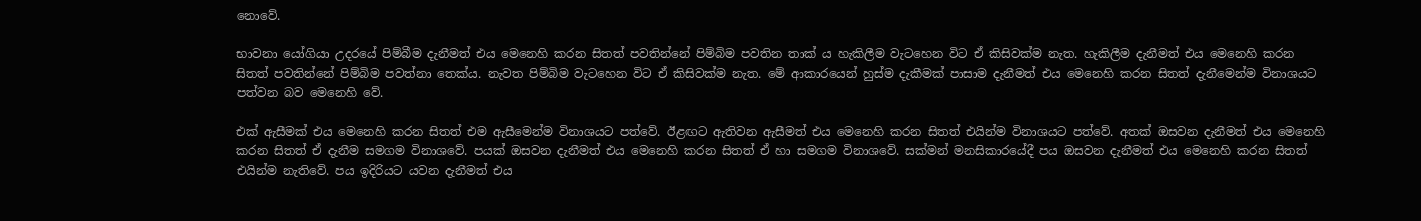නොවේ.

භාවනා යෝගියා උදරයේ පිම්බීම දැනීමත් එය මෙනෙහි කරන සිතත් පවතින්නේ පිම්බිම පවතින තාක්‌ ය හැකිලීම වැටහෙන විට ඒ කිසිවක්‌ම නැත. හැකිලීම දැනීමත් එය මෙනෙහි කරන සිතත් පවතින්නේ පිම්බිම පවත්නා තෙක්‌ය. නැවත පිම්බිම වැටහෙන විට ඒ කිසිවක්‌ම නැත. මේ ආකාරයෙන් හුස්‌ම දැකීමක්‌ පාසාම දැනීමත් එය මෙනෙහි කරන සිතත් දැනීමෙන්ම විනාශයට පත්වන බව මෙනෙහි වේ.

එක්‌ ඇසීමක්‌ එය මෙනෙහි කරන සිතත් එම ඇසීමෙන්ම විනාශයට පත්වේ. ඊළඟට ඇතිවන ඇසීමත් එය මෙනෙහි කරන සිතත් එයින්ම විනාශයට පත්වේ. අතක්‌ ඔසවන දැනීමත් එය මෙනෙහි කරන සිතත් ඒ දැනීම සමගම විනාශවේ. පයක්‌ ඔසවන දැනීමත් එය මෙනෙහි කරන සිතත් ඒ හා සමගම විනාශවේ. සක්‌මන් මනසිකාරයේදී පය ඔසවන දැනීමත් එය මෙනෙහි කරන සිතත් එයින්ම නැතිවේ. පය ඉදිරියට යවන දැනීමත් එය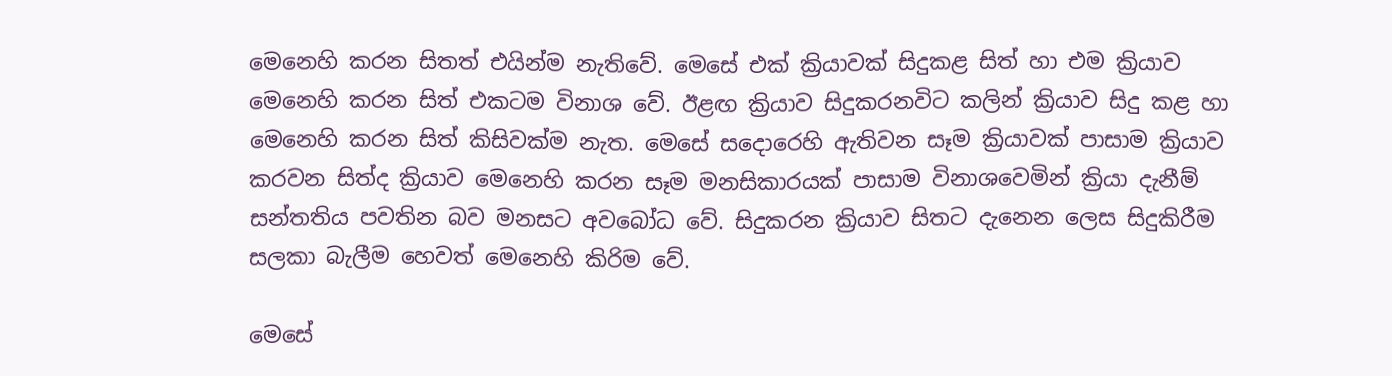මෙනෙහි කරන සිතත් එයින්ම නැතිවේ. මෙසේ එක්‌ ක්‍රියාවක්‌ සිදුකළ සිත් හා එම ක්‍රියාව මෙනෙහි කරන සිත් එකටම විනාශ වේ. ඊළඟ ක්‍රියාව සිදුකරනවිට කලින් ක්‍රියාව සිදු කළ හා මෙනෙහි කරන සිත් කිසිවක්‌ම නැත. මෙසේ සදොරෙහි ඇතිවන සෑම ක්‍රියාවක්‌ පාසාම ක්‍රියාව කරවන සිත්ද ක්‍රියාව මෙනෙහි කරන සෑම මනසිකාරයක්‌ පාසාම විනාශවෙමින් ක්‍රියා දැනීම් සන්තතිය පවතින බව මනසට අවබෝධ වේ. සිදුකරන ක්‍රියාව සිතට දැනෙන ලෙස සිදුකිරීම සලකා බැලීම හෙවත් මෙනෙහි කිරිම වේ.

මෙසේ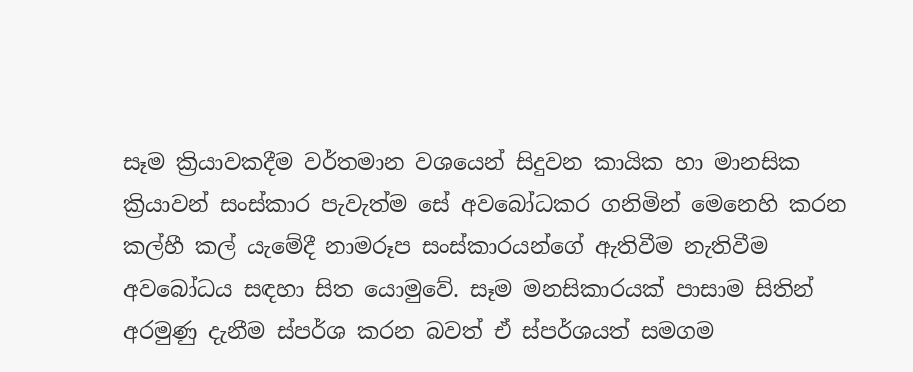සෑම ක්‍රියාවකදීම වර්තමාන වශයෙන් සිදුවන කායික හා මානසික ක්‍රියාවන් සංස්‌කාර පැවැත්ම සේ අවබෝධකර ගනිමින් මෙනෙහි කරන කල්හී කල් යැමේදී නාමරූප සංස්‌කාරයන්ගේ ඇතිවීම නැතිවීම අවබෝධය සඳහා සිත යොමුවේ. සෑම මනසිකාරයක්‌ පාසාම සිතින් අරමුණු දැනීම ස්‌පර්ශ කරන බවත් ඒ ස්‌පර්ශයත් සමගම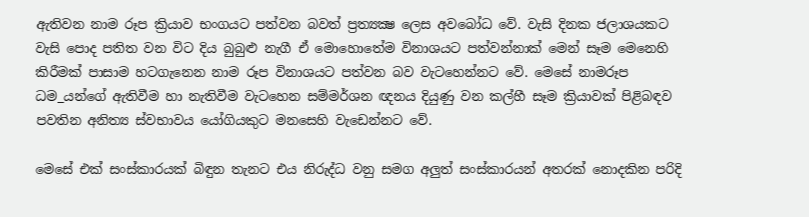ඇතිවන නාම රූප ක්‍රියාව භංගයට පත්වන බවත් ප්‍රත්‍යක්‍ෂ ලෙස අවබෝධ වේ. වැසි දිනක ජලාශයකට වැසි පොද පතිත වන විට දිය බුබුළු නැගී ඒ මොහොතේම විනාශයට පත්වන්නාක්‌ මෙන් සෑම මෙනෙහි කිරීමක්‌ පාසාම හටගැනෙන නාම රූප විනාශයට පත්වන බව වැටහෙන්නට වේ. මෙසේ නාමරූප ධම_යන්ගේ ඇතිවීම හා නැතිවීම වැටහෙන සම්මර්ශන ඥනය දියුණු වන කල්හී සෑම ක්‍රියාවක්‌ පිළිබඳව පවතින අනිත්‍ය ස්‌වභාවය යෝගියකුට මනසෙහි වැඩෙන්නට වේ.

මෙසේ එක්‌ සංස්‌කාරයක්‌ බිඳුන තැනට එය නිරුද්ධ වනු සමග අලුත් සංස්‌කාරයන් අතරක්‌ නොදකින පරිදි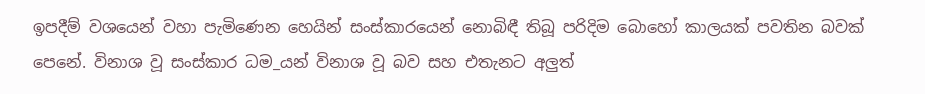ඉපදීම් වශයෙන් වහා පැමිණෙන හෙයින් සංස්‌කාරයෙන් නොබිඳී තිබූ පරිදිම බොහෝ කාලයක්‌ පවතින බවක්‌ පෙනේ. විනාශ වූ සංස්‌කාර ධම_යන් විනාශ වූ බව සහ එතැනට අලුත්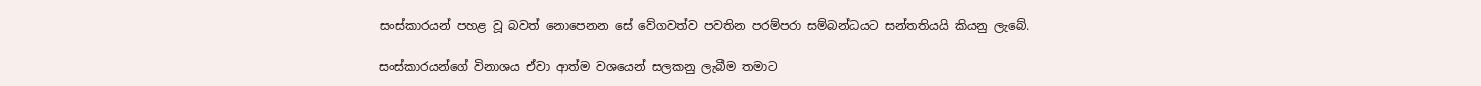සංස්‌කාරයන් පහළ වූ බවත් නොපෙනන සේ වේගවත්ව පවතින පරම්පරා සම්බන්ධයට සන්තතියයි කියනු ලැබේ.

සංස්‌කාරයන්ගේ විනාශය ඒවා ආත්ම වශයෙන් සලකනු ලැබීම තමාට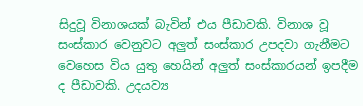සිදුවූ විනාශයක්‌ බැවින් එය පීඩාවකි. විනාශ වූ සංස්‌කාර වෙනුවට අලුත් සංස්‌කාර උපදවා ගැනීමට වෙහෙස විය යුතු හෙයින් අලුත් සංස්‌කාරයන් ඉපදීම ද පීඩාවකි. උදයව්‍ය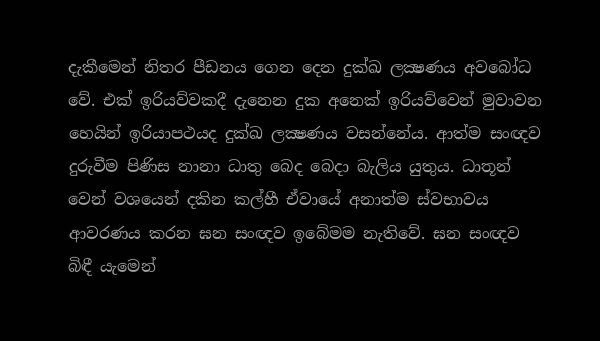දැකීමෙන් නිතර පීඩනය ගෙන දෙන දුක්‌ඛ ලක්‍ෂණය අවබෝධ වේ. එක්‌ ඉරියව්වකදී දැනෙන දුක අනෙක්‌ ඉරියව්වෙන් මුවාවන හෙයින් ඉරියාපථයද දුක්‌ඛ ලක්‍ෂණය වසන්නේය. ආත්ම සංඥව දුරුවීම පිණිස නානා ධාතු බෙද බෙදා බැලිය යුතුය. ධාතූන් වෙන් වශයෙන් දකින කල්හී ඒවායේ අනාත්ම ස්‌වභාවය ආවරණය කරන ඝන සංඥව ඉබේමම නැතිවේ. ඝන සංඥව බිඳී යැමෙන්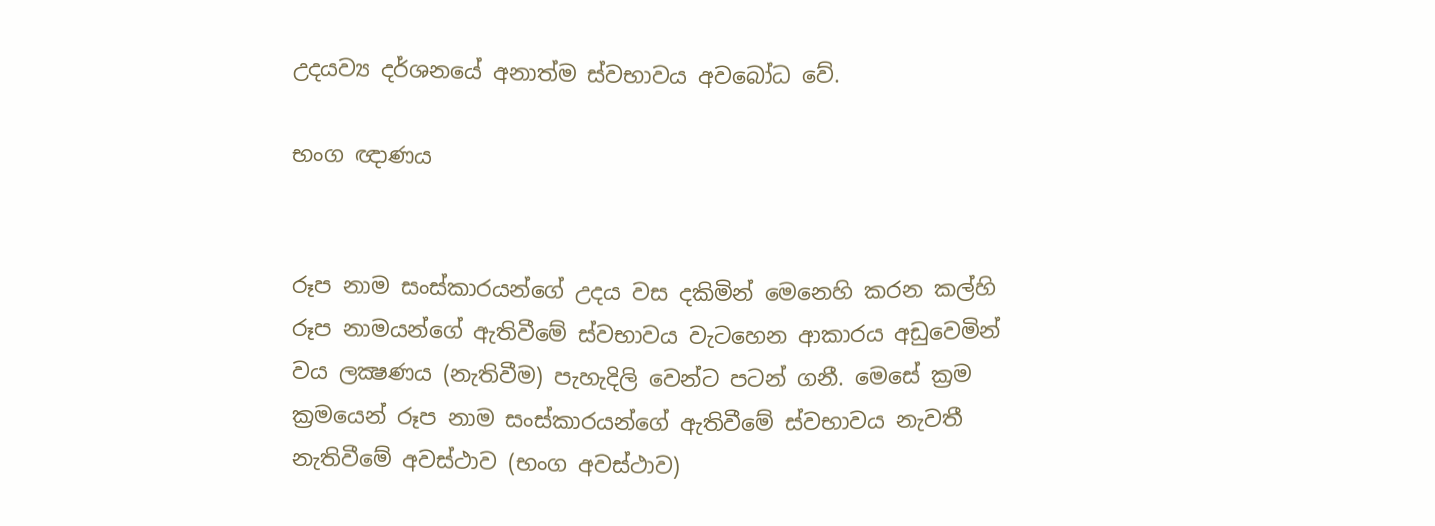උදයව්‍ය දර්ශනයේ අනාත්ම ස්‌වභාවය අවබෝධ වේ.

භංග ඥාණය


රූප නාම සංස්‌කාරයන්ගේ උදය වස දකිමින් මෙනෙහි කරන කල්හි රූප නාමයන්ගේ ඇතිවීමේ ස්‌වභාවය වැටහෙන ආකාරය අඩුවෙමින් වය ලක්‍ෂණය (නැතිවීම) පැහැදිලි වෙන්ට පටන් ගනී. මෙසේ ක්‍රම ක්‍රමයෙන් රූප නාම සංස්‌කාරයන්ගේ ඇතිවීමේ ස්‌වභාවය නැවතී නැතිවීමේ අවස්‌ථාව (භංග අවස්‌ථාව)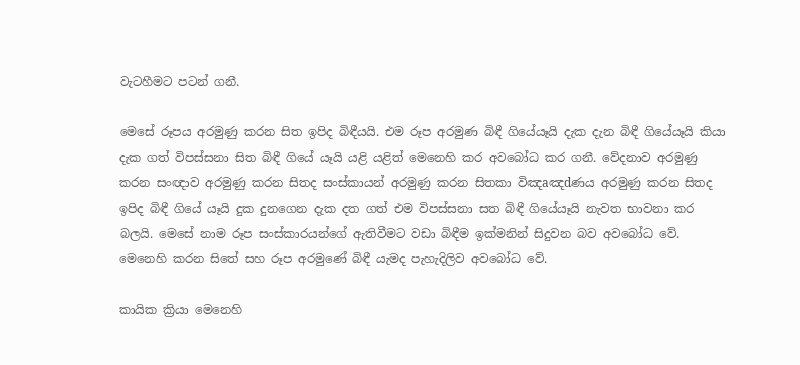වැටහීමට පටන් ගනී.

මෙසේ රූපය අරමුණු කරන සිත ඉපිද බිඳීයයි. එම රූප අරමුණ බිඳී ගියේයෑයි දැක දැන බිඳී ගියේයෑයි කියා දැක ගත් විපස්‌සනා සිත බිඳී ගියේ යෑයි යළි යළිත් මෙනෙහි කර අවබෝධ කර ගනී. වේදනාව අරමුණු කරන සංඥාව අරමුණු කරන සිතද සංස්‌කායන් අරමුණු කරන සිතකා විඤaඤdණය අරමුණු කරන සිතද ඉපිද බිඳී ගියේ යෑයි දුක දුනගෙන දැක දත ගත් එම විපස්‌සනා සත බිඳී ගියේයෑයි නැවත භාවනා කර බලයි. මෙසේ නාම රූප සංස්‌කාරයන්ගේ ඇතිවීමට වඩා බිඳීම ඉක්‌මනින් සිදුවන බව අවබෝධ වේ. මෙනෙහි කරන සිතේ සහ රූප අරමුණේ බිඳී යැමද පැහැදිලිව අවබෝධ වේ.

කායික ක්‍රියා මෙනෙහි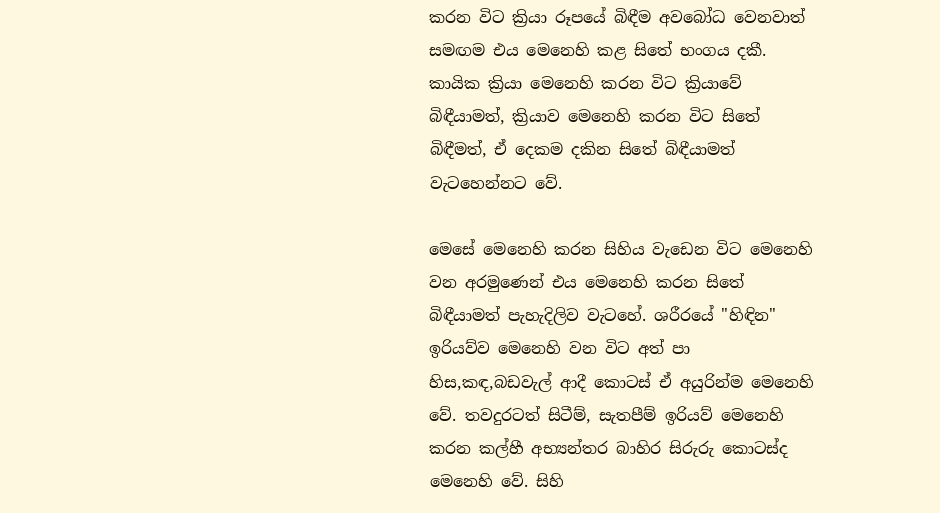කරන විට ක්‍රියා රූපයේ බිඳීම අවබෝධ වෙනවාත් සමඟම එය මෙනෙහි කළ සිතේ භංගය දකී. කායික ක්‍රියා මෙනෙහි කරන විට ක්‍රියාවේ බිඳීයාමත්, ක්‍රියාව මෙනෙහි කරන විට සිතේ බිඳීමත්, ඒ දෙකම දකින සිතේ බිඳීයාමත් වැටහෙන්නට වේ.

මෙසේ මෙනෙහි කරන සිහිය වැඩෙන විට මෙනෙහි වන අරමුණෙන් එය මෙනෙහි කරන සිතේ බිඳීයාමත් පැහැදිලිව වැටහේ. ශරීරයේ "හිඳින" ඉරියව්ව මෙනෙහි වන විට අත් පා හිස,කඳ,බඩවැල් ආදී කොටස්‌ ඒ අයුරින්ම මෙනෙහි වේ. තවදුරටත් සිටීම්, සැතපීම් ඉරියව් මෙනෙහි කරන කල්හී අභ්‍යන්තර බාහිර සිරුරු කොටස්‌ද මෙනෙහි වේ. සිහි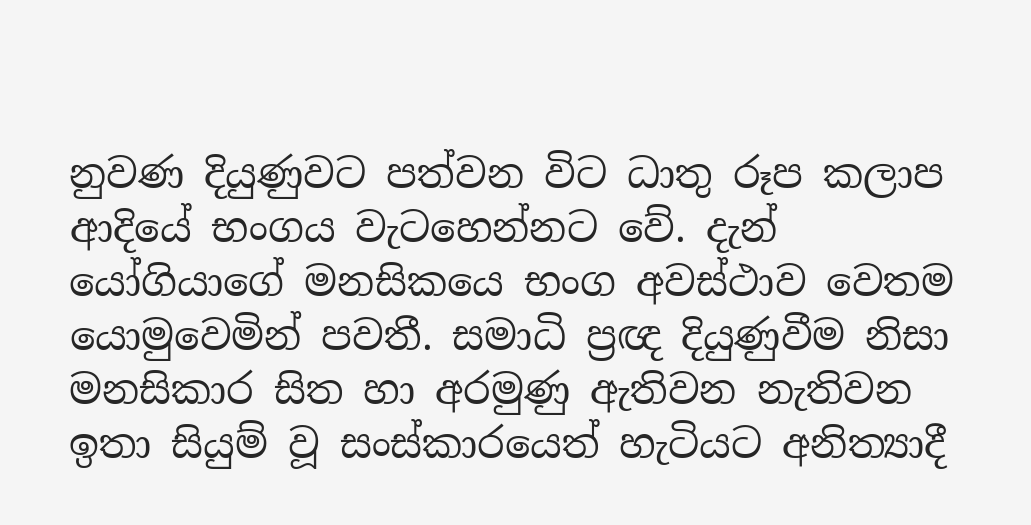නුවණ දියුණුවට පත්වන විට ධාතු රූප කලාප ආදියේ භංගය වැටහෙන්නට වේ. දැන් යෝගියාගේ මනසිකයෙ භංග අවස්‌ථාව වෙතම යොමුවෙමින් පවතී. සමාධි ප්‍රඥ දියුණුවීම නිසා මනසිකාර සිත හා අරමුණු ඇතිවන නැතිවන ඉතා සියුම් වූ සංස්‌කාරයෙත් හැටියට අනිත්‍යාදී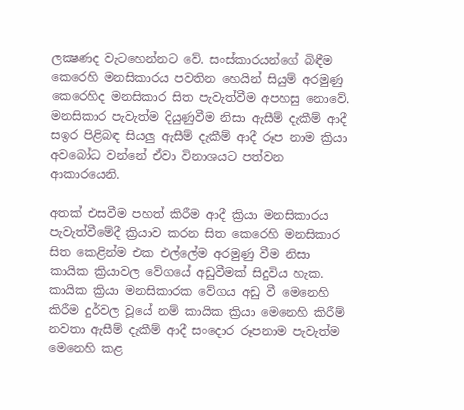ලක්‍ෂණද වැටහෙන්නට වේ. සංස්‌කාරයන්ගේ බිඳීම කෙරෙහි මනසිකාරය පවතින හෙයින් සියුම් අරමුණු කෙරෙහිද මනසිකාර සිත පැවැත්වීම අපහසු නොවේ. මනසිකාර පැවැත්ම දියුණුවීම නිසා ඇසීම් දැකීම් ආදී සඉර පිළිබඳ සියලු ඇසීම් දැකීම් ආදී රූප නාම ක්‍රියා අවබෝධ වන්නේ ඒවා විනාශයට පත්වන ආකාරයෙනි.

අතක්‌ එසවීම පහත් කිරීම ආදී ක්‍රියා මනසිකාරය පැවැත්වීමේදී ක්‍රියාව කරන සිත කෙරෙහි මනසිකාර සිත කෙළින්ම එක එල්ලේම අරමුණු වීම නිසා කායික ක්‍රියාවල වේගයේ අඩුවීමක්‌ සිදුවිය හැක. කායික ක්‍රියා මනසිකාරක වේගය අඩු වී මෙනෙහි කිරීම දුර්වල වූයේ නම් කායික ක්‍රියා මෙනෙහි කිරීම් නවතා ඇසීම් දැකීම් ආදී සංදොර රූපනාම පැවැත්ම මෙනෙහි කළ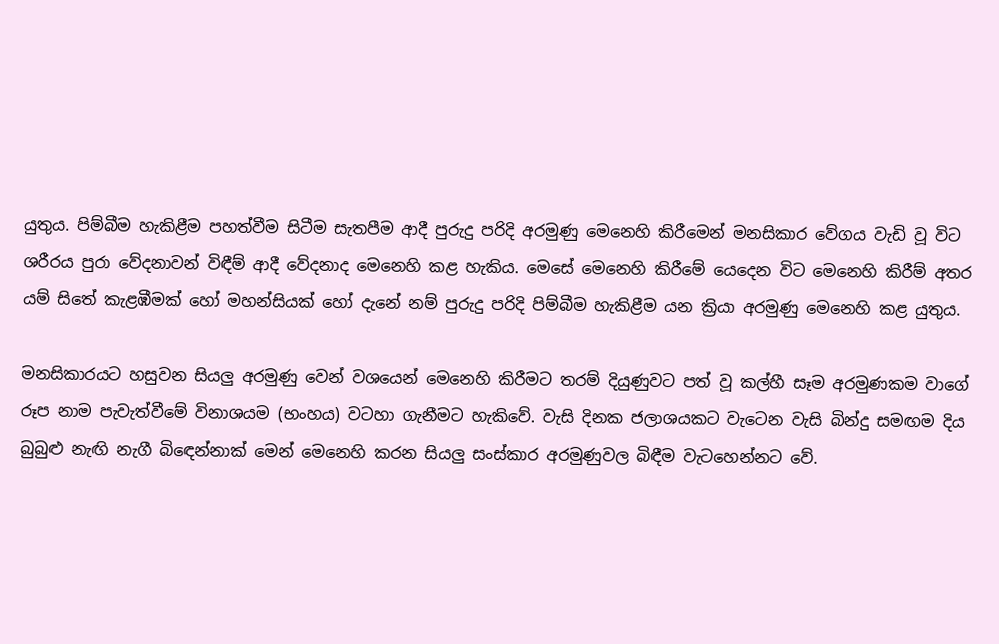යුතුය. පිම්බීම හැකිළීම පහත්වීම සිටීම සැතපීම ආදී පුරුදු පරිදි අරමුණු මෙනෙහි කිරීමෙන් මනසිකාර වේගය වැඩි වූ විට ශරීරය පුරා වේදනාවන් විඳීම් ආදී වේදනාද මෙනෙහි කළ හැකිය. මෙසේ මෙනෙහි කිරීමේ යෙදෙන විට මෙනෙහි කිරීම් අතර යම් සිතේ කැළඹීමක්‌ හෝ මහන්සියක්‌ හෝ දැනේ නම් පුරුදු පරිදි පිම්බීම හැකිළීම යන ක්‍රියා අරමුණු මෙනෙහි කළ යුතුය.

මනසිකාරයට හසුවන සියලු අරමුණු වෙන් වශයෙන් මෙනෙහි කිරීමට තරම් දියුණුවට පත් වූ කල්හී සෑම අරමුණකම වාගේ රූප නාම පැවැත්වීමේ විනාශයම (භංහය) වටහා ගැනීමට හැකිවේ. වැසි දිනක ජලාශයකට වැටෙන වැසි බින්දු සමඟම දිය බුබුළු නැඟි නැගී බිඳෙන්නාක්‌ මෙන් මෙනෙහි කරන සියලු සංස්‌කාර අරමුණුවල බිඳීම වැටහෙන්නට වේ.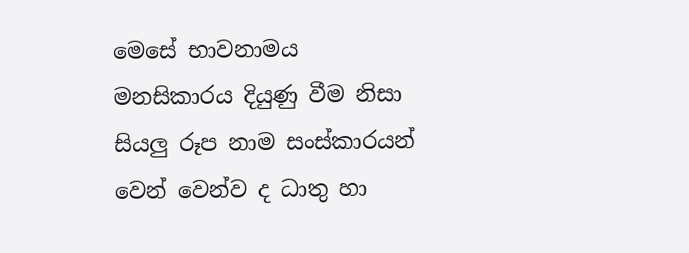මෙසේ භාවනාමය මනසිකාරය දියුණු වීම නිසා සියලු රූප නාම සංස්‌කාරයන් වෙන් වෙන්ව ද ධාතු හා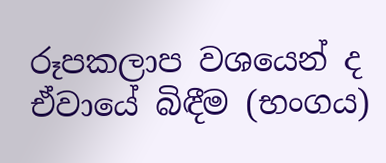රූපකලාප වශයෙන් ද ඒවායේ බිඳීම (භංගය)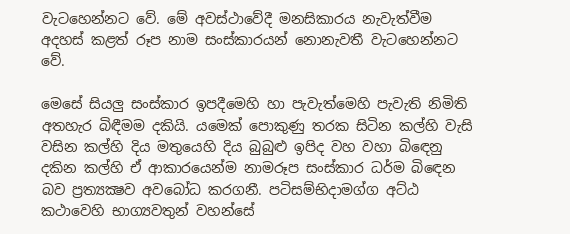වැටහෙන්නට වේ. මේ අවස්‌ථාවේදී මනසිකාරය නැවැත්වීම අදහස්‌ කළත් රූප නාම සංස්‌කාරයන් නොනැවතී වැටහෙන්නට වේ.

මෙසේ සියලු සංස්‌කාර ඉපදීමෙහි හා පැවැත්මෙහි පැවැති නිමිති අතහැර බිඳීමම දකියි. යමෙක්‌ පොකුණු තරක සිටින කල්හි වැසි වසින කල්හි දිය මතුයෙහි දිය බුබුළු ඉපිද වහ වහා බිඳෙනු දකින කල්හි ඒ ආකාරයෙන්ම නාමරූප සංස්‌කාර ධර්ම බිඳෙන බව ප්‍රත්‍යක්‍ෂව අවබෝධ කරගනී. පටිසම්භිදාමග්ග අට්‌ඨ කථාවෙහි භාග්‍යවතුන් වහන්සේ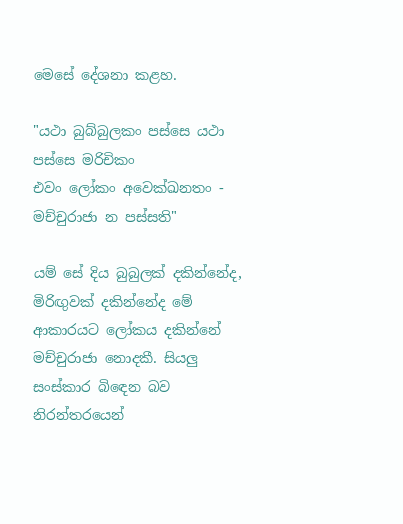මෙසේ දේශනා කළහ.

"යථා බුබ්බුලකං පස්‌සෙ යථා පස්‌සෙ මරිචිකං
එවං ලෝකං අවෙක්‌ඛනතං - මච්චුරාජා න පස්‌සති"

යම් සේ දිය බුබුලක්‌ දකින්නේද, මිරිඟුවක්‌ දකින්නේද මේ ආකාරයට ලෝකය දකින්නේ මච්චුරාජා නොදකී. සියලු සංස්‌කාර බිඳෙන බව නිරන්තරයෙන්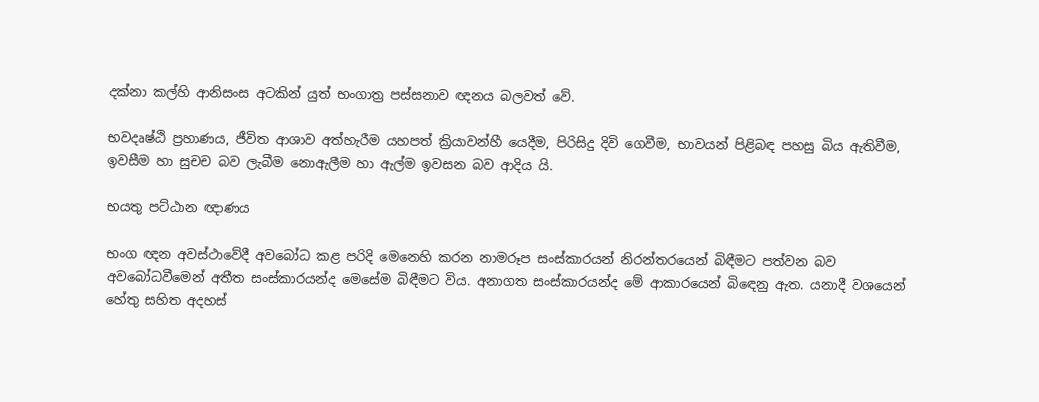දක්‌නා කල්හි ආනිසංස අටකින් යුත් භංගාත්‍ර පස්‌සනාව ඥනය බලවත් වේ.

භවදෘෂ්ඨි ප්‍රහාණය, ජීවිත ආශාව අත්හැරීම යහපත් ක්‍රියාවන්හී යෙදීම, පිරිසිදු දිවි ගෙවීම, භාවයන් පිළිබඳ පහසු බිය ඇතිවීම, ඉවසීම හා සුචච බව ලැබීම නොඇලීම හා ඇල්ම ඉවසන බව ආදිය යි.

භයතු පට්‌ඨාන ඥාණය

භංග ඥන අවස්‌ථාවේදී අවබෝධ කළ පරිදි මෙනෙහි කරන නාමරූප සංස්‌කාරයන් නිරන්තරයෙන් බිඳීමට පත්වන බව අවබෝධවීමෙන් අතීත සංස්‌කාරයන්ද මෙසේම බිඳීමට විය. අනාගත සංස්‌කාරයන්ද මේ ආකාරයෙන් බිඳෙනු ඇත. යනාදී වශයෙන් හේතු සහිත අදහස්‌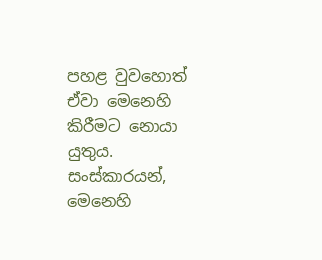පහළ වුවහොත් ඒවා මෙනෙහි කිරීමට නොයා යුතුය. සංස්‌කාරයන්, මෙනෙහි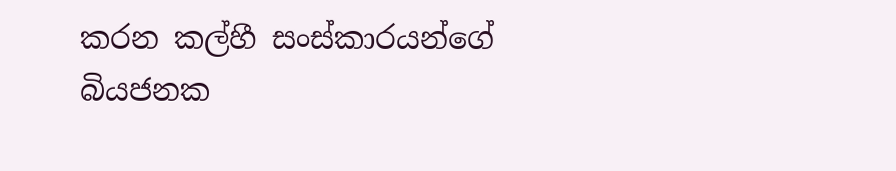කරන කල්හී සංස්‌කාරයන්ගේ බියජනක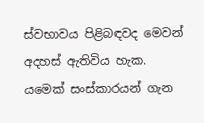ස්‌වභාවය පිළිබඳවද මෙවන් අදහස්‌ ඇතිවිය හැක. යමෙක්‌ සංස්‌කාරයන් ගැන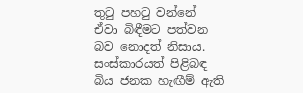තුටු පහටු වන්නේ ඒවා බිඳීමට පත්වන බව නොදත් නිසාය. සංස්‌කාරයත් පිළිබඳ බිය ජනක හැඟීම් ඇති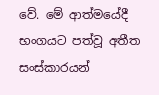වේ. මේ ආත්මයේදී භංගයට පත්වූ අතීත සංස්‌කාරයන්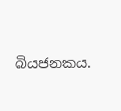බියජනකය.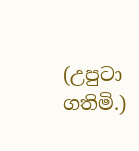(උපුටා ගතිමි.)